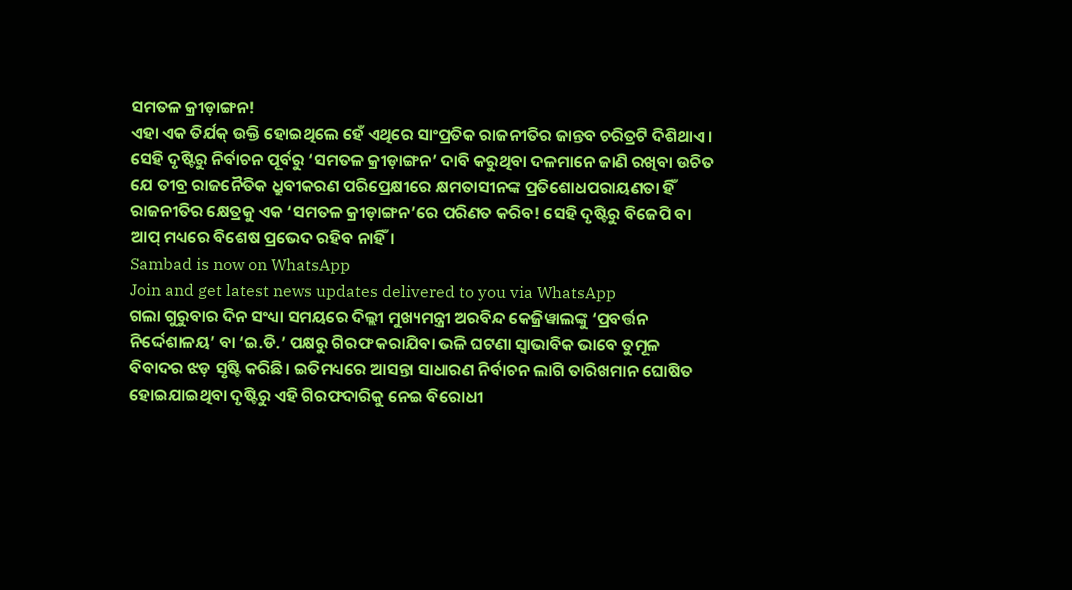ସମତଳ କ୍ରୀଡ଼ାଙ୍ଗନ!
ଏହା ଏକ ତିର୍ଯକ୍ ଉକ୍ତି ହୋଇଥିଲେ ହେଁ ଏଥିରେ ସାଂପ୍ରତିକ ରାଜନୀତିର ଜାନ୍ତବ ଚରିତ୍ରଟି ଦିଶିଥାଏ। ସେହି ଦୃଷ୍ଟିରୁ ନିର୍ବାଚନ ପୂର୍ବରୁ ‘ସମତଳ କ୍ରୀଡ଼ାଙ୍ଗନ’ ଦାବି କରୁଥିବା ଦଳମାନେ ଜାଣି ରଖିବା ଉଚିତ ଯେ ତୀବ୍ର ରାଜନୈତିକ ଧ୍ରୁବୀକରଣ ପରିପ୍ରେକ୍ଷୀରେ କ୍ଷମତାସୀନଙ୍କ ପ୍ରତିଶୋଧପରାୟଣତା ହିଁ ରାଜନୀତିର କ୍ଷେତ୍ରକୁ ଏକ ‘ସମତଳ କ୍ରୀଡ଼ାଙ୍ଗନ’ରେ ପରିଣତ କରିବ! ସେହି ଦୃଷ୍ଟିରୁ ବିଜେପି ବା ଆପ୍ ମଧ୍ୟରେ ବିଶେଷ ପ୍ରଭେଦ ରହିବ ନାହିଁ।
Sambad is now on WhatsApp
Join and get latest news updates delivered to you via WhatsApp
ଗଲା ଗୁରୁବାର ଦିନ ସଂଧ୍ୟା ସମୟରେ ଦିଲ୍ଲୀ ମୁଖ୍ୟମନ୍ତ୍ରୀ ଅରବିନ୍ଦ କେଜ୍ରିୱାଲଙ୍କୁ ‘ପ୍ରବର୍ତ୍ତନ ନିର୍ଦ୍ଦେଶାଳୟ’ ବା ‘ଇ.ଡି.’ ପକ୍ଷରୁ ଗିରଫ କରାଯିବା ଭଳି ଘଟଣା ସ୍ବାଭାବିକ ଭାବେ ତୁମୂଳ ବିବାଦର ଝଡ଼ ସୃଷ୍ଟି କରିଛି। ଇତିମଧ୍ୟରେ ଆସନ୍ତା ସାଧାରଣ ନିର୍ବାଚନ ଲାଗି ତାରିଖମାନ ଘୋଷିତ ହୋଇଯାଇଥିବା ଦୃଷ୍ଟିରୁ ଏହି ଗିରଫଦାରିକୁ ନେଇ ବିରୋଧୀ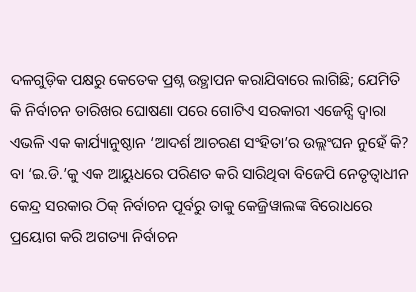ଦଳଗୁଡ଼ିକ ପକ୍ଷରୁ କେତେକ ପ୍ରଶ୍ନ ଉତ୍ଥାପନ କରାଯିବାରେ ଲାଗିଛି; ଯେମିତି କି ନିର୍ବାଚନ ତାରିଖର ଘୋଷଣା ପରେ ଗୋଟିଏ ସରକାରୀ ଏଜେନ୍ସି ଦ୍ବାରା ଏଭଳି ଏକ କାର୍ଯ୍ୟାନୁଷ୍ଠାନ ‘ଆଦର୍ଶ ଆଚରଣ ସଂହିତା’ର ଉଲ୍ଲଂଘନ ନୁହେଁ କି? ବା ‘ଇ.ଡି.’କୁ ଏକ ଆୟୁଧରେ ପରିଣତ କରି ସାରିଥିବା ବିଜେପି ନେତୃତ୍ବାଧୀନ କେନ୍ଦ୍ର ସରକାର ଠିକ୍ ନିର୍ବାଚନ ପୂର୍ବରୁ ତାକୁ କେଜ୍ରିୱାଲଙ୍କ ବିରୋଧରେ ପ୍ରୟୋଗ କରି ଅଗତ୍ୟା ନିର୍ବାଚନ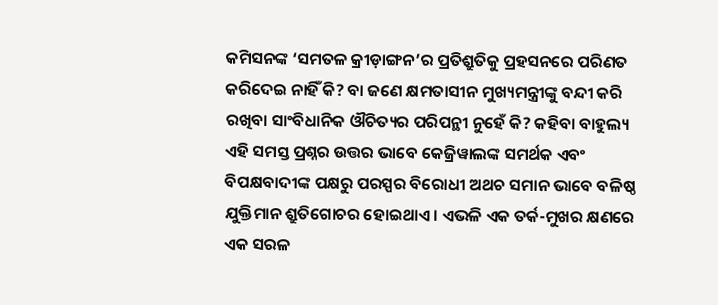କମିସନଙ୍କ ‘ସମତଳ କ୍ରୀଡ଼ାଙ୍ଗନ’ର ପ୍ରତିଶ୍ରୁତିକୁ ପ୍ରହସନରେ ପରିଣତ କରିଦେଇ ନାହିଁ କି? ବା ଜଣେ କ୍ଷମତାସୀନ ମୁଖ୍ୟମନ୍ତ୍ରୀଙ୍କୁ ବନ୍ଦୀ କରି ରଖିବା ସାଂବିଧାନିକ ଔଚିତ୍ୟର ପରିପନ୍ଥୀ ନୁହେଁ କି? କହିବା ବାହୁଲ୍ୟ ଏହି ସମସ୍ତ ପ୍ରଶ୍ନର ଉତ୍ତର ଭାବେ କେଜ୍ରିୱାଲଙ୍କ ସମର୍ଥକ ଏବଂ ବିପକ୍ଷବାଦୀଙ୍କ ପକ୍ଷରୁ ପରସ୍ପର ବିରୋଧୀ ଅଥଚ ସମାନ ଭାବେ ବଳିଷ୍ଠ ଯୁକ୍ତିମାନ ଶ୍ରୁତିଗୋଚର ହୋଇଥାଏ। ଏଭଳି ଏକ ତର୍କ-ମୁଖର କ୍ଷଣରେ ଏକ ସରଳ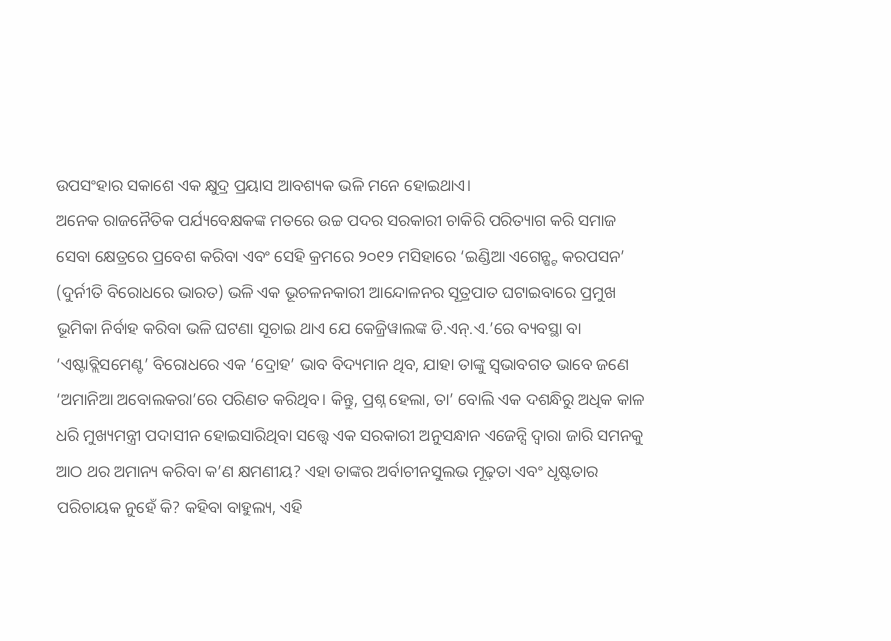ଉପସଂହାର ସକାଶେ ଏକ କ୍ଷୁଦ୍ର ପ୍ରୟାସ ଆବଶ୍ୟକ ଭଳି ମନେ ହୋଇଥାଏ।
ଅନେକ ରାଜନୈତିକ ପର୍ଯ୍ୟବେକ୍ଷକଙ୍କ ମତରେ ଉଚ୍ଚ ପଦର ସରକାରୀ ଚାକିରି ପରିତ୍ୟାଗ କରି ସମାଜ ସେବା କ୍ଷେତ୍ରରେ ପ୍ରବେଶ କରିବା ଏବଂ ସେହି କ୍ରମରେ ୨୦୧୨ ମସିହାରେ ‘ଇଣ୍ଡିଆ ଏଗେନ୍ଷ୍ଟ କରପସନ’ (ଦୁର୍ନୀତି ବିରୋଧରେ ଭାରତ) ଭଳି ଏକ ଭୂଚଳନକାରୀ ଆନ୍ଦୋଳନର ସୂତ୍ରପାତ ଘଟାଇବାରେ ପ୍ରମୁଖ ଭୂମିକା ନିର୍ବାହ କରିବା ଭଳି ଘଟଣା ସୂଚାଇ ଥାଏ ଯେ କେଜ୍ରିୱାଲଙ୍କ ଡି.ଏନ୍.ଏ.’ରେ ବ୍ୟବସ୍ଥା ବା ‘ଏଷ୍ଟାବ୍ଲିସମେଣ୍ଟ’ ବିରୋଧରେ ଏକ ‘ଦ୍ରୋହ’ ଭାବ ବିଦ୍ୟମାନ ଥିବ, ଯାହା ତାଙ୍କୁ ସ୍ବଭାବଗତ ଭାବେ ଜଣେ ‘ଅମାନିଆ ଅବୋଲକରା’ରେ ପରିଣତ କରିଥିବ। କିନ୍ତୁ, ପ୍ରଶ୍ନ ହେଲା, ତା’ ବୋଲି ଏକ ଦଶନ୍ଧିରୁ ଅଧିକ କାଳ ଧରି ମୁଖ୍ୟମନ୍ତ୍ରୀ ପଦାସୀନ ହୋଇସାରିଥିବା ସତ୍ତ୍ବେ ଏକ ସରକାରୀ ଅନୁସନ୍ଧାନ ଏଜେନ୍ସି ଦ୍ବାରା ଜାରି ସମନକୁ ଆଠ ଥର ଅମାନ୍ୟ କରିବା କ’ଣ କ୍ଷମଣୀୟ? ଏହା ତାଙ୍କର ଅର୍ବାଚୀନସୁଲଭ ମୂଢ଼ତା ଏବଂ ଧୃଷ୍ଟତାର ପରିଚାୟକ ନୁହେଁ କି? କହିବା ବାହୁଲ୍ୟ, ଏହି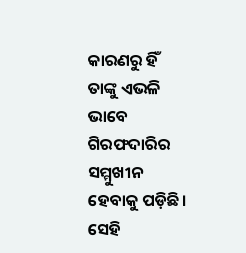କାରଣରୁ ହିଁ ତାଙ୍କୁ ଏଭଳି ଭାବେ ଗିରଫଦାରିର ସମ୍ମୁଖୀନ ହେବାକୁ ପଡ଼ିଛି। ସେହି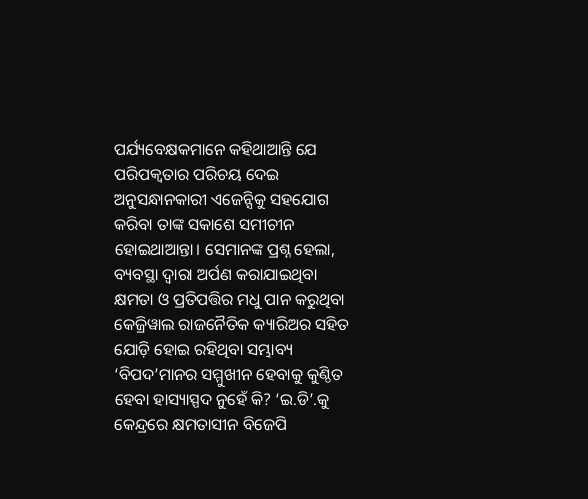ପର୍ଯ୍ୟବେକ୍ଷକମାନେ କହିଥାଆନ୍ତି ଯେ ପରିପକ୍ବତାର ପରିଚୟ ଦେଇ ଅନୁସନ୍ଧାନକାରୀ ଏଜେନ୍ସିକୁ ସହଯୋଗ କରିବା ତାଙ୍କ ସକାଶେ ସମୀଚୀନ ହୋଇଥାଆନ୍ତା। ସେମାନଙ୍କ ପ୍ରଶ୍ନ ହେଲା, ବ୍ୟବସ୍ଥା ଦ୍ବାରା ଅର୍ପଣ କରାଯାଇଥିବା କ୍ଷମତା ଓ ପ୍ରତିପତ୍ତିର ମଧୁ ପାନ କରୁଥିବା କେଜ୍ରିୱାଲ ରାଜନୈତିକ କ୍ୟାରିଅର ସହିତ ଯୋଡ଼ି ହୋଇ ରହିଥିବା ସମ୍ଭାବ୍ୟ ‘ବିପଦ’ମାନର ସମ୍ମୁଖୀନ ହେବାକୁ କୁଣ୍ଠିତ ହେବା ହାସ୍ୟାସ୍ପଦ ନୁହେଁ କି? ‘ଇ.ଡି’.କୁ କେନ୍ଦ୍ରରେ କ୍ଷମତାସୀନ ବିଜେପି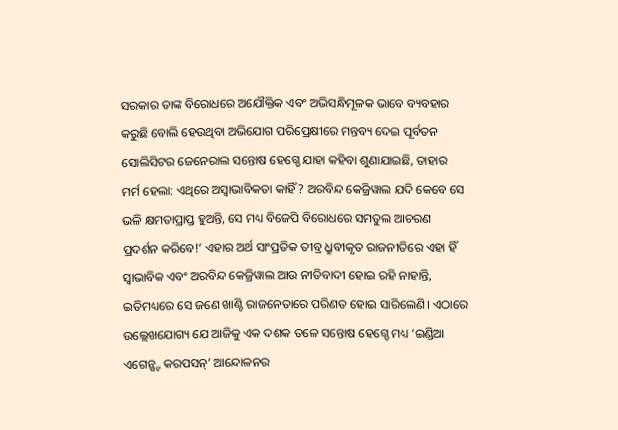ସରକାର ତାଙ୍କ ବିରୋଧରେ ଅଯୌକ୍ତିକ ଏବଂ ଅଭିସନ୍ଧିମୂଳକ ଭାବେ ବ୍ୟବହାର କରୁଛି ବୋଲି ହେଉଥିବା ଅଭିଯୋଗ ପରିପ୍ରେକ୍ଷୀରେ ମନ୍ତବ୍ୟ ଦେଇ ପୂର୍ବତନ ସୋଲିସିଟର ଜେନେରାଲ ସନ୍ତୋଷ ହେଗ୍ଡେ ଯାହା କହିବା ଶୁଣାଯାଇଛି, ତାହାର ମର୍ମ ହେଲା: ଏଥିରେ ଅସ୍ବାଭାବିକତା କାହିଁ? ଅରବିନ୍ଦ କେଜ୍ରିୱାଲ ଯଦି କେବେ ସେ ଭଳି କ୍ଷମତାପ୍ରାପ୍ତ ହୁଅନ୍ତି, ସେ ମଧ୍ୟ ବିଜେପି ବିରୋଧରେ ସମତୁଲ ଆଚରଣ ପ୍ରଦର୍ଶନ କରିବେ!’ ଏହାର ଅର୍ଥ ସାଂପ୍ରତିକ ତୀବ୍ର ଧ୍ରୁବୀକୃତ ରାଜନୀତିରେ ଏହା ହିଁ ସ୍ବାଭାବିକ ଏବଂ ଅରବିନ୍ଦ କେଜ୍ରିୱାଲ ଆଉ ନୀତିବାଦୀ ହୋଇ ରହି ନାହାନ୍ତି, ଇତିମଧ୍ୟରେ ସେ ଜଣେ ଖାଣ୍ଟି ରାଜନେତାରେ ପରିଣତ ହୋଇ ସାରିଲେଣି। ଏଠାରେ ଉଲ୍ଲେଖଯୋଗ୍ୟ ଯେ ଆଜିକୁ ଏକ ଦଶକ ତଳେ ସନ୍ତୋଷ ହେଗ୍ଡେ ମଧ୍ୟ ‘ଇଣ୍ଡିଆ ଏଗେନ୍ଷ୍ଟ କରପସନ୍’ ଆନ୍ଦୋଳନର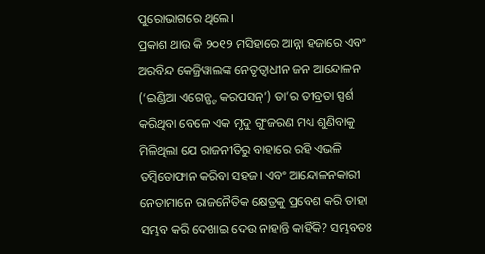ପୁରୋଭାଗରେ ଥିଲେ।
ପ୍ରକାଶ ଥାଉ କି ୨୦୧୨ ମସିହାରେ ଆନ୍ନା ହଜାରେ ଏବଂ ଅରବିନ୍ଦ କେଜ୍ରିୱାଲଙ୍କ ନେତୃତ୍ବାଧୀନ ଜନ ଆନ୍ଦୋଳନ (‘ଇଣ୍ଡିଆ ଏଗେନ୍ଷ୍ଟ କରପସନ୍’) ତା’ର ତୀବ୍ରତା ସ୍ପର୍ଶ କରିଥିବା ବେଳେ ଏକ ମୃଦୁ ଗୁଂଜରଣ ମଧ୍ୟ ଶୁଣିବାକୁ ମିଳିଥିଲା ଯେ ରାଜନୀତିରୁ ବାହାରେ ରହି ଏଭଳି ତମ୍ବିତୋଫାନ କରିବା ସହଜ। ଏବଂ ଆନ୍ଦୋଳନକାରୀ ନେତାମାନେ ରାଜନୈତିକ କ୍ଷେତ୍ରକୁ ପ୍ରବେଶ କରି ତାହା ସମ୍ଭବ କରି ଦେଖାଇ ଦେଉ ନାହାନ୍ତି କାହିଁକି? ସମ୍ଭବତଃ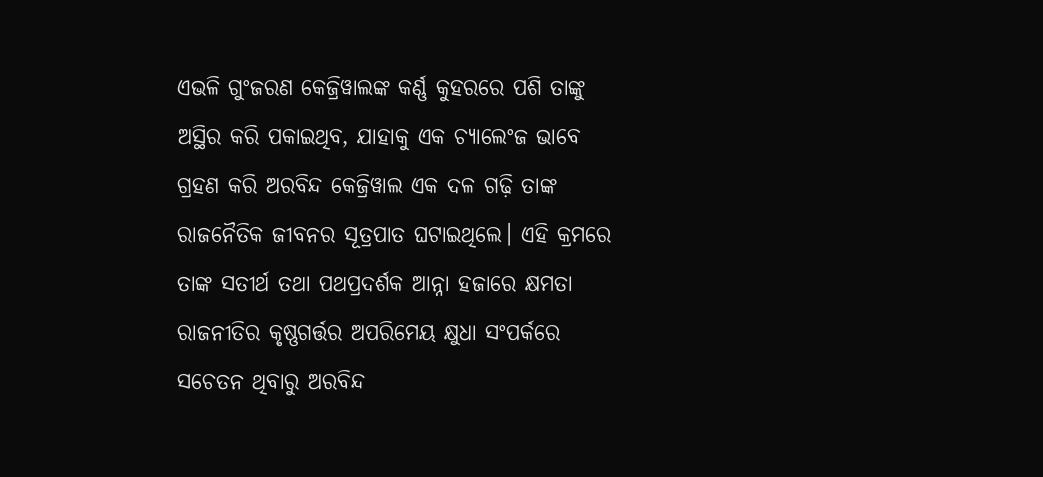ଏଭଳି ଗୁଂଜରଣ କେଜ୍ରିୱାଲଙ୍କ କର୍ଣ୍ଣ କୁହରରେ ପଶି ତାଙ୍କୁ ଅସ୍ଥିର କରି ପକାଇଥିବ, ଯାହାକୁ ଏକ ଚ୍ୟାଲେଂଜ ଭାବେ ଗ୍ରହଣ କରି ଅରବିନ୍ଦ କେଜ୍ରିୱାଲ ଏକ ଦଳ ଗଢ଼ି ତାଙ୍କ ରାଜନୈତିକ ଜୀବନର ସୂତ୍ରପାତ ଘଟାଇଥିଲେ। ଏହି କ୍ରମରେ ତାଙ୍କ ସତୀର୍ଥ ତଥା ପଥପ୍ରଦର୍ଶକ ଆନ୍ନା ହଜାରେ କ୍ଷମତା ରାଜନୀତିର କୃଷ୍ଣଗର୍ତ୍ତର ଅପରିମେୟ କ୍ଷୁଧା ସଂପର୍କରେ ସଚେତନ ଥିବାରୁ ଅରବିନ୍ଦ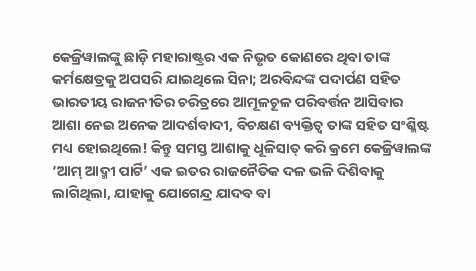କେଜ୍ରିୱାଲଙ୍କୁ ଛାଡ଼ି ମହାରାଷ୍ଟ୍ରର ଏକ ନିଭୃତ କୋଣରେ ଥିବା ତାଙ୍କ କର୍ମକ୍ଷେତ୍ରକୁ ଅପସରି ଯାଇଥିଲେ ସିନା; ଅରବିନ୍ଦଙ୍କ ପଦାର୍ପଣ ସହିତ ଭାରତୀୟ ରାଜନୀତିର ଚରିତ୍ରରେ ଆମୂଳଚୂଳ ପରିବର୍ତ୍ତନ ଆସିବାର ଆଶା ନେଇ ଅନେକ ଆଦର୍ଶବାଦୀ, ବିଚକ୍ଷଣ ବ୍ୟକ୍ତିତ୍ବ ତାଙ୍କ ସହିତ ସଂଶ୍ଳିଷ୍ଟ ମଧ୍ୟ ହୋଇଥିଲେ! କିନ୍ତୁ ସମସ୍ତ ଆଶାକୁ ଧୂଳିସାତ୍ କରି କ୍ରମେ କେଜ୍ରିୱାଲଙ୍କ ‘ଆମ୍ ଆଦ୍ମୀ ପାର୍ଟି’ ଏକ ଇତର ରାଜନୈତିକ ଦଳ ଭଳି ଦିଶିବାକୁ ଲାଗିଥିଲା, ଯାହାକୁ ଯୋଗେନ୍ଦ୍ର ଯାଦବ ବା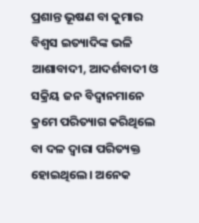ପ୍ରଶାନ୍ତ ଭୂଷଣ ବା କୁମାର ବିଶ୍ବସ ଇତ୍ୟାଦିଙ୍କ ଭଳି ଆଶାବାଦୀ, ଆଦର୍ଶବାଦୀ ଓ ସକ୍ରିୟ ଜନ ବିଦ୍ବାନମାନେ କ୍ରମେ ପରିତ୍ୟାଗ କରିଥିଲେ ବା ଦଳ ଦ୍ବାରା ପରିତ୍ୟକ୍ତ ହୋଇଥିଲେ। ଅନେକ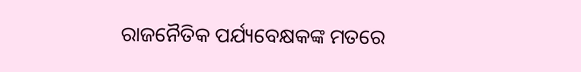ରାଜନୈତିକ ପର୍ଯ୍ୟବେକ୍ଷକଙ୍କ ମତରେ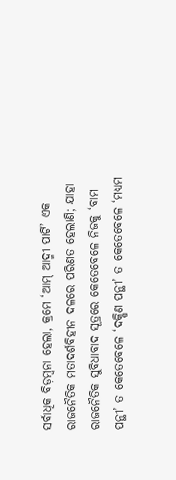ସର୍ବାଧିକ ବିଡ଼ମ୍ବନା ହେଲା, କ୍ରମେ ‘ଆମ୍ ଆଦ୍ମୀ ପାର୍ଟି’ ଏକ ରାଜନୈତିକ ମତାଦର୍ଶବିହୀନ ଦଳରେ ପରିଣତ ହେଲାଣି; ଯାହା ରାଜନୈତିକ ସୁବିଧାବାଦ ସୂତ୍ରରେ କେତେବେଳେ ନିଜକୁ ‘ବାମ ପନ୍ଥୀ’ ତ କେତେବେଳେ ‘ଦକ୍ଷିଣ ପନ୍ଥୀ’ ତ କେତେବେଳେ ‘ମଧ୍ୟମ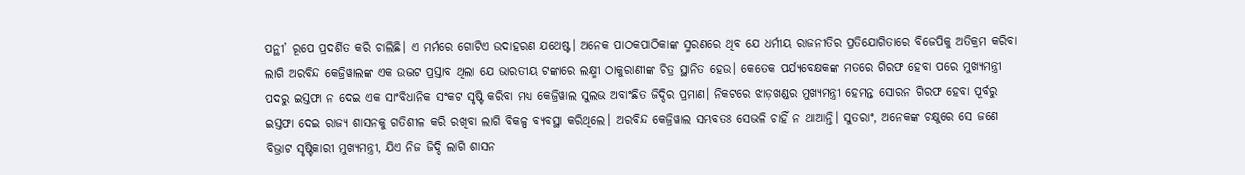ପନ୍ଥୀ’ ରୂପେ ପ୍ରଦର୍ଶିତ କରି ଚାଲିଛି। ଏ ମର୍ମରେ ଗୋଟିଏ ଉଦାହରଣ ଯଥେଷ୍ଟ। ଅନେକ ପାଠକପାଠିକାଙ୍କ ସ୍ମରଣରେ ଥିବ ଯେ ଧର୍ମୀୟ ରାଜନୀତିର ପ୍ରତିଯୋଗିତାରେ ବିଜେପିକୁ ଅତିକ୍ରମ କରିବା ଲାଗି ଅରବିନ୍ଦ କେଜ୍ରିୱାଲଙ୍କ ଏକ ଉଦ୍ଭଟ ପ୍ରସ୍ତାବ ଥିଲା ଯେ ଭାରତୀୟ ଟଙ୍କାରେ ଲକ୍ଷ୍ମୀ ଠାକୁରାଣୀଙ୍କ ଚିତ୍ର ସ୍ଥାନିତ ହେଉ। କେତେକ ପର୍ଯ୍ୟବେକ୍ଷକଙ୍କ ମତରେ ଗିରଫ ହେବା ପରେ ମୁଖ୍ୟମନ୍ତ୍ରୀ ପଦରୁ ଇସ୍ତଫା ନ ଦେଇ ଏକ ସାଂବିଧାନିକ ସଂକଟ ସୃଷ୍ଟି କରିବା ମଧ୍ୟ କେଜ୍ରିୱାଲ ସୁଲଭ ଅବାଂଛିତ ଜିଦ୍ଦିର ପ୍ରମାଣ। ନିକଟରେ ଝାଡ଼ଖଣ୍ଡର ମୁଖ୍ୟମନ୍ତ୍ରୀ ହେମନ୍ତ ସୋରନ ଗିରଫ ହେବା ପୂର୍ବରୁ ଇସ୍ତଫା ଦେଇ ରାଜ୍ୟ ଶାସନକୁ ଗତିଶୀଳ କରି ରଖିବା ଲାଗି ବିକଳ୍ପ ବ୍ୟବସ୍ଥା କରିଥିଲେ। ଅରବିନ୍ଦ କେଜ୍ରିୱାଲ ସମ୍ଭବତଃ ସେଭଳି ଚାହିଁ ନ ଥାଆନ୍ତି। ସୁତରାଂ, ଅନେକଙ୍କ ଚକ୍ଷୁରେ ସେ ଜଣେ ବିଭ୍ରାଟ ସୃଷ୍ଟିକାରୀ ମୁଖ୍ୟମନ୍ତ୍ରୀ, ଯିଏ ନିଜ ଜିଦ୍ଦି ଲାଗି ଶାସନ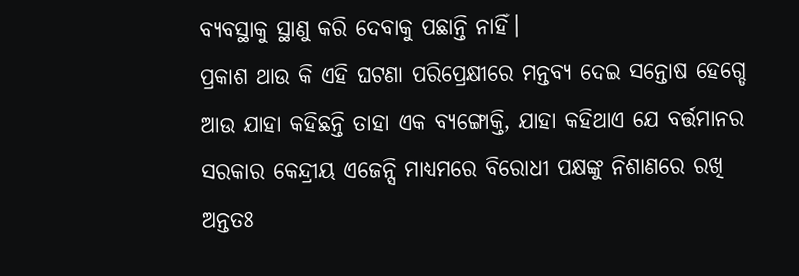ବ୍ୟବସ୍ଥାକୁ ସ୍ଥାଣୁ କରି ଦେବାକୁ ପଛାନ୍ତି ନାହିଁ।
ପ୍ରକାଶ ଥାଉ କି ଏହି ଘଟଣା ପରିପ୍ରେକ୍ଷୀରେ ମନ୍ତବ୍ୟ ଦେଇ ସନ୍ତୋଷ ହେଗ୍ଡେ ଆଉ ଯାହା କହିଛନ୍ତି ତାହା ଏକ ବ୍ୟଙ୍ଗୋକ୍ତି, ଯାହା କହିଥାଏ ଯେ ବର୍ତ୍ତମାନର ସରକାର କେନ୍ଦ୍ରୀୟ ଏଜେନ୍ସି ମାଧ୍ୟମରେ ବିରୋଧୀ ପକ୍ଷଙ୍କୁ ନିଶାଣରେ ରଖି ଅନ୍ତତଃ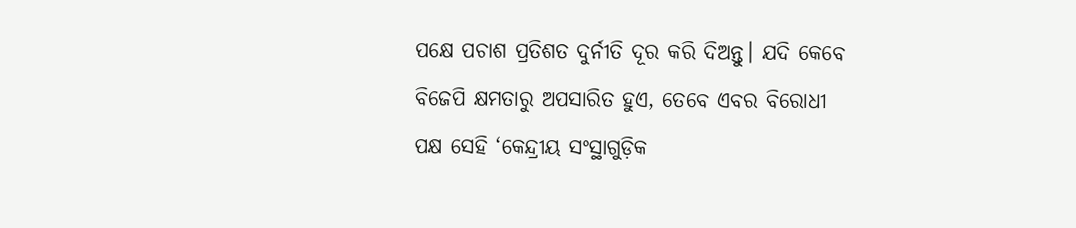ପକ୍ଷେ ପଚାଶ ପ୍ରତିଶତ ଦୁର୍ନୀତି ଦୂର କରି ଦିଅନ୍ତୁ। ଯଦି କେବେ ବିଜେପି କ୍ଷମତାରୁ ଅପସାରିତ ହୁଏ, ତେବେ ଏବର ବିରୋଧୀ ପକ୍ଷ ସେହି ‘କେନ୍ଦ୍ରୀୟ ସଂସ୍ଥାଗୁଡ଼ିକ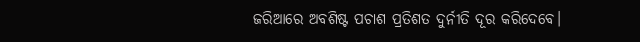ଜରିଆରେ ଅବଶିଷ୍ଟ ପଚାଶ ପ୍ରତିଶତ ଦୁର୍ନୀତି ଦୂର କରିଦେବେ।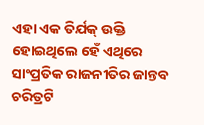ଏହା ଏକ ତିର୍ଯକ୍ ଉକ୍ତି ହୋଇଥିଲେ ହେଁ ଏଥିରେ ସାଂପ୍ରତିକ ରାଜନୀତିର ଜାନ୍ତବ ଚରିତ୍ରଟି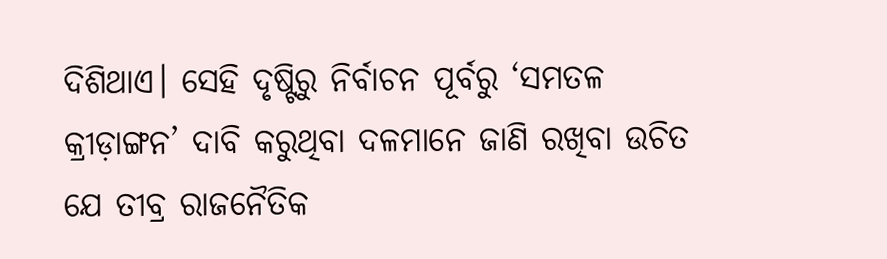ଦିଶିଥାଏ। ସେହି ଦୃଷ୍ଟିରୁ ନିର୍ବାଚନ ପୂର୍ବରୁ ‘ସମତଳ କ୍ରୀଡ଼ାଙ୍ଗନ’ ଦାବି କରୁଥିବା ଦଳମାନେ ଜାଣି ରଖିବା ଉଚିତ ଯେ ତୀବ୍ର ରାଜନୈତିକ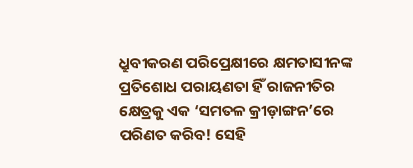ଧ୍ରୁବୀକରଣ ପରିପ୍ରେକ୍ଷୀରେ କ୍ଷମତାସୀନଙ୍କ ପ୍ରତିଶୋଧ ପରାୟଣତା ହିଁ ରାଜନୀତିର କ୍ଷେତ୍ରକୁ ଏକ ‘ସମତଳ କ୍ରୀଡ଼ାଙ୍ଗନ’ରେ ପରିଣତ କରିବ! ସେହି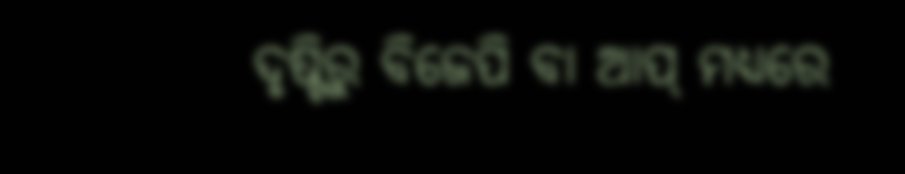ଦୃଷ୍ଟିରୁ ବିଜେପି ବା ଆପ୍ ମଧ୍ୟରେ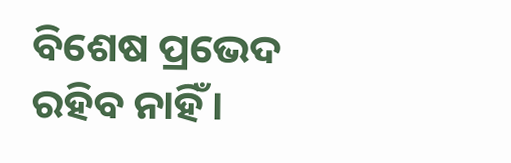ବିଶେଷ ପ୍ରଭେଦ ରହିବ ନାହିଁ।